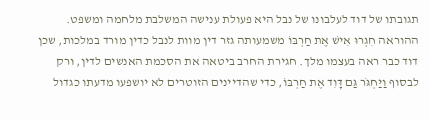תגובתו של דוד לעלבונו של נבל היא פעולת ענישה המשלבת מלחמה ומשפט. ההוראה חִגְרוּ אִישׁ אֶת חַרְבּוֹ משמעותה גזר דין מוות לנבל כדין מורד במלכות, שכן דוד כבר ראה בעצמו מלך. חגירת החרב ביטאה את הסכמת האנשים לדין, ורק לבסוף וַיַּחְגֹּר גַּם דָּוִד אֶת חַרְבּוֹ, כדי שהדיינים הזוטרים לא יושפעו מדעתו כגדול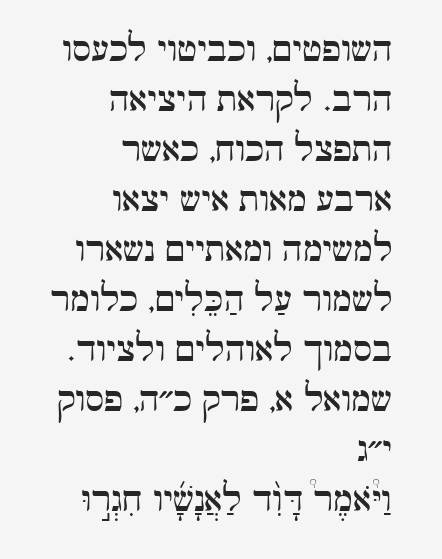השופטים, וכביטוי לכעסו הרב. לקראת היציאה התפצל הכוח, כאשר ארבע מאות איש יצאו למשימה ומאתיים נשארו לשמור עַל הַכֵּלִים, כלומר בסמוך לאוהלים ולציוד.
שמואל א, פרק כ״ה, פסוק י״ג
וַיֹּ֩אמֶר֩ דָּוִ֨ד לַאֲנָשָׁ֜יו חִגְר֣וּ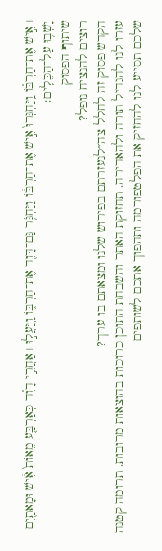׀ אִ֣ישׁ אֶת־חַרְבּ֗וֹ וַֽיַּחְגְּרוּ֙ אִ֣ישׁ אֶת־חַרְבּ֔וֹ וַיַּחְגֹּ֥ר גַּם־דָּוִ֖ד אֶת־חַרְבּ֑וֹ וַֽיַּעֲל֣וּ ׀ אַחֲרֵ֣י דָוִ֗ד כְּאַרְבַּ֤ע מֵאוֹת֙ אִ֔ישׁ וּמָאתַ֖יִם יָשְׁב֥וּ עַל־הַכֵּלִֽים׃
שיתוף הפסוק
רוצים להנציח נופל?
הקדש פסוק זה לחלל צה״לנעזרתם בפירוש שלנו ומצאתם בו ערך?
עזרו לנו להגדיל תורה ולהאדירה. תחזוקת האתר והשבחת התוכן כרוכות בהוצאות מרובות. תרומה קטנה שלכם תסייע לנו להחזיק את הפלטפורמה ותהפוך אתכם לשותפים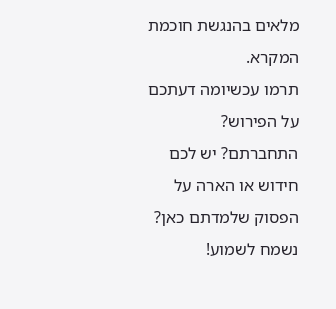מלאים בהנגשת חוכמת המקרא.
תרמו עכשיומה דעתכם על הפירוש?
התחברתם? יש לכם חידוש או הארה על הפסוק שלמדתם כאן? נשמח לשמוע!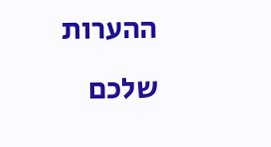ההערות שלכם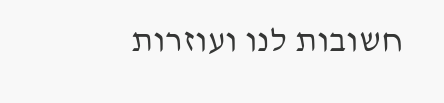חשובות לנו ועוזרות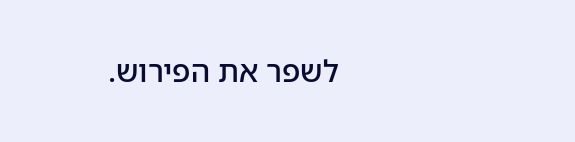לשפר את הפירוש.